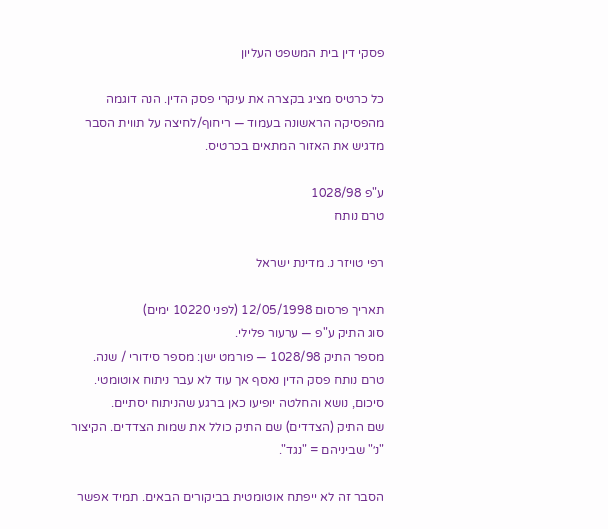פסקי דין בית המשפט העליון

כל כרטיס מציג בקצרה את עיקרי פסק הדין. הנה דוגמה מהפסיקה הראשונה בעמוד — ריחוף/לחיצה על תווית הסבר מדגיש את האזור המתאים בכרטיס.

ע"פ 1028/98
טרם נותח

רפי טויזר נ. מדינת ישראל

תאריך פרסום 12/05/1998 (לפני 10220 ימים)
סוג התיק ע"פ — ערעור פלילי.
מספר התיק 1028/98 — פורמט ישן: מספר סידורי / שנה.
טרם נותח פסק הדין נאסף אך עוד לא עבר ניתוח אוטומטי. סיכום, נושא והחלטה יופיעו כאן ברגע שהניתוח יסתיים.
שם התיק (הצדדים) שם התיק כולל את שמות הצדדים. הקיצור "נ׳" שביניהם = "נגד".

הסבר זה לא ייפתח אוטומטית בביקורים הבאים. תמיד אפשר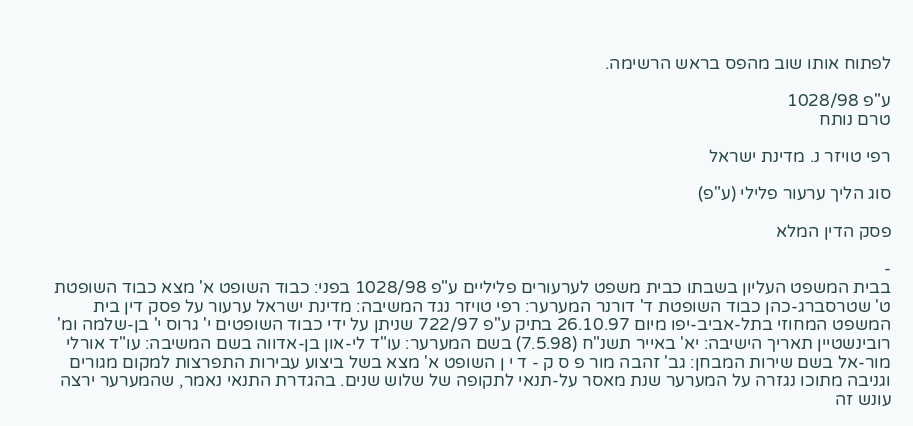לפתוח אותו שוב מהפס בראש הרשימה.

ע"פ 1028/98
טרם נותח

רפי טויזר נ. מדינת ישראל

סוג הליך ערעור פלילי (ע"פ)

פסק הדין המלא

-
בבית המשפט העליון בשבתו כבית משפט לערעורים פליליים ע"פ 1028/98 בפני: כבוד השופט א' מצא כבוד השופטת ט' שטרסברג-כהן כבוד השופטת ד' דורנר המערער: רפי טויזר נגד המשיבה: מדינת ישראל ערעור על פסק דין בית המשפט המחוזי בתל-אביב-יפו מיום 26.10.97 בתיק ע"פ 722/97 שניתן על ידי כבוד השופטים י' גרוס י' בן-שלמה ומ' רובינשטיין תאריך הישיבה: יא' באייר תשנ"ח (7.5.98) בשם המערער: עו"ד לי-און בן-אדווה בשם המשיבה: עו"ד אורלי מור-אל בשם שירות המבחן: גב' זהבה מור פ ס ק - ד י ן השופט א' מצא בשל ביצוע עבירות התפרצות למקום מגורים וגניבה מתוכו נגזרה על המערער שנת מאסר על-תנאי לתקופה של שלוש שנים. בהגדרת התנאי נאמר, שהמערער ירצה עונש זה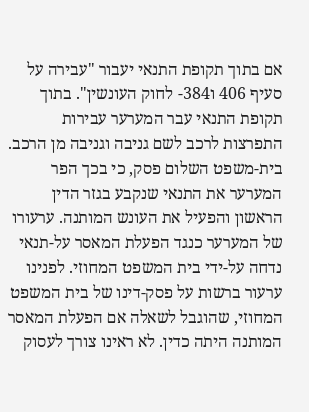אם בתוך תקופת התנאי יעבור "עבירה על סעיף 406 ו384- לחוק העונשין". בתוך תקופת התנאי עבר המערער עבירות התפרצות לרכב לשם גניבה וגניבה מן הרכב. בית-משפט השלום פסק, כי בכך הפר המערער את התנאי שנקבע בגזר הדין הראשון והפעיל את העונש המותנה. ערעורו של המערער כנגד הפעלת המאסר על-תנאי נדחה על-ידי בית המשפט המחוזי. לפנינו ערעור ברשות על פסק-דינו של בית המשפט המחוזי, שהוגבל לשאלה אם הפעלת המאסר המותנה היתה כדין. לא ראינו צורך לעסוק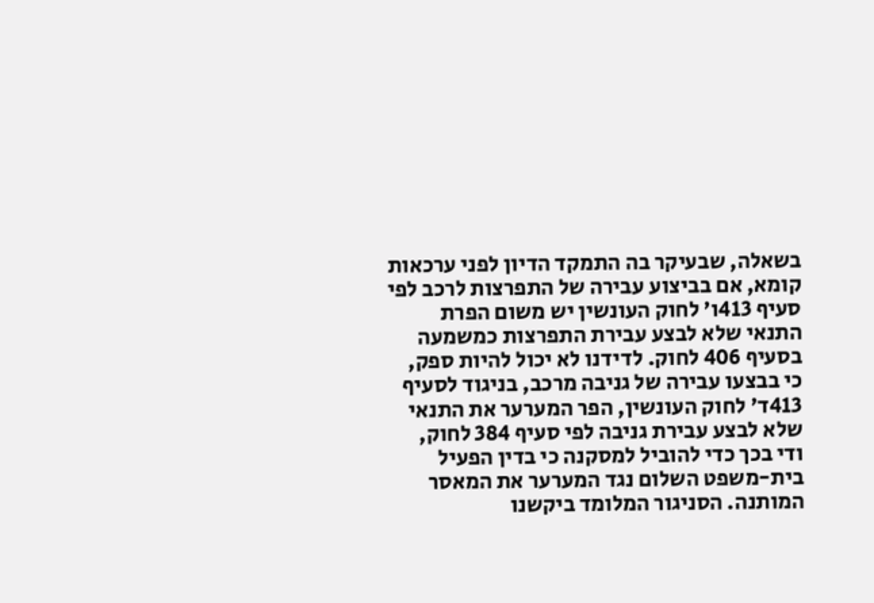בשאלה, שבעיקר בה התמקד הדיון לפני ערכאות קומא, אם בביצוע עבירה של התפרצות לרכב לפי סעיף 413ו' לחוק העונשין יש משום הפרת התנאי שלא לבצע עבירת התפרצות כמשמעה בסעיף 406 לחוק. לדידנו לא יכול להיות ספק, כי בבצעו עבירה של גניבה מרכב, בניגוד לסעיף 413ד' לחוק העונשין, הפר המערער את התנאי שלא לבצע עבירת גניבה לפי סעיף 384 לחוק, ודי בכך כדי להוביל למסקנה כי בדין הפעיל בית-משפט השלום נגד המערער את המאסר המותנה. הסניגור המלומד ביקשנו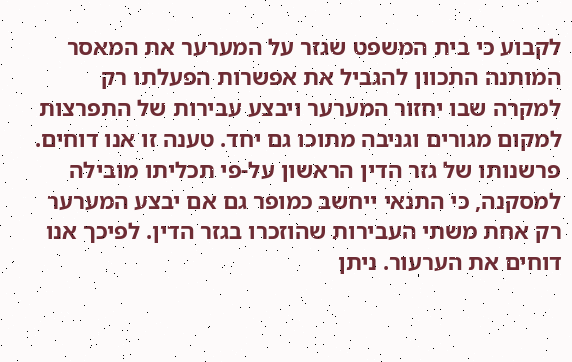לקבוע כי בית המשפט שגזר על המערער את המאסר המותנה התכוון להגביל את אפשרות הפעלתו רק למקרה שבו יחזור המערער ויבצע עבירות של התפרצות למקום מגורים וגניבה מתוכו גם יחד. טענה זו אנו דוחים. פרשנותו של גזר הדין הראשון על-פי תכליתו מובילה למסקנה, כי התנאי ייחשב כמופר גם אם יבצע המערער רק אחת משתי העבירות שהוזכרו בגזר הדין. לפיכך אנו דוחים את הערעור. ניתן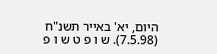היום, יא' באייר תשנ"ח (7.5.98). ש ו פ ט ש ו פ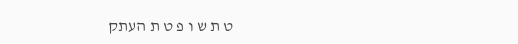ט ת ש ו פ ט ת העתק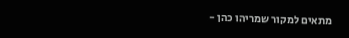מתאים למקור שמריהו כהן -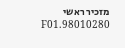מזכיר ראשי 98010280.F01